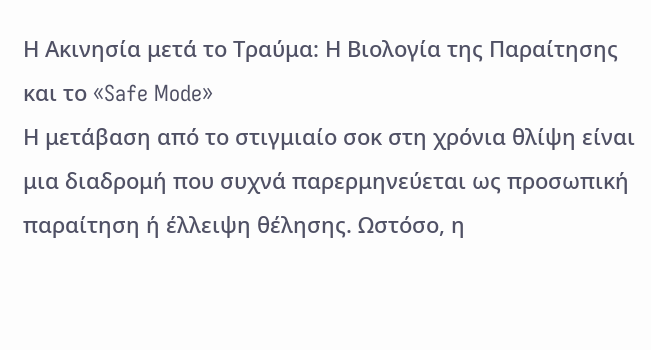Η Ακινησία μετά το Τραύμα: Η Βιολογία της Παραίτησης και το «Safe Mode»
Η μετάβαση από το στιγμιαίο σοκ στη χρόνια θλίψη είναι μια διαδρομή που συχνά παρερμηνεύεται ως προσωπική παραίτηση ή έλλειψη θέλησης. Ωστόσο, η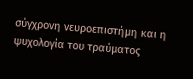σύγχρονη νευροεπιστήμη και η ψυχολογία του τραύματος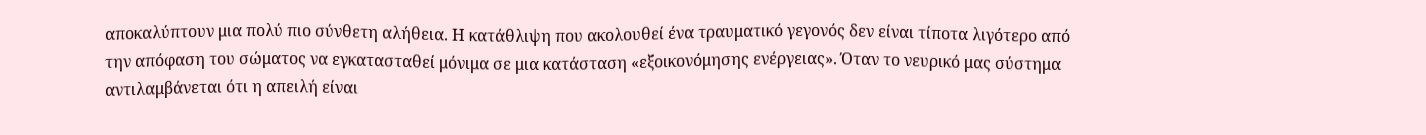αποκαλύπτουν μια πολύ πιο σύνθετη αλήθεια. Η κατάθλιψη που ακολουθεί ένα τραυματικό γεγονός δεν είναι τίποτα λιγότερο από την απόφαση του σώματος να εγκατασταθεί μόνιμα σε μια κατάσταση «εξοικονόμησης ενέργειας». Όταν το νευρικό μας σύστημα αντιλαμβάνεται ότι η απειλή είναι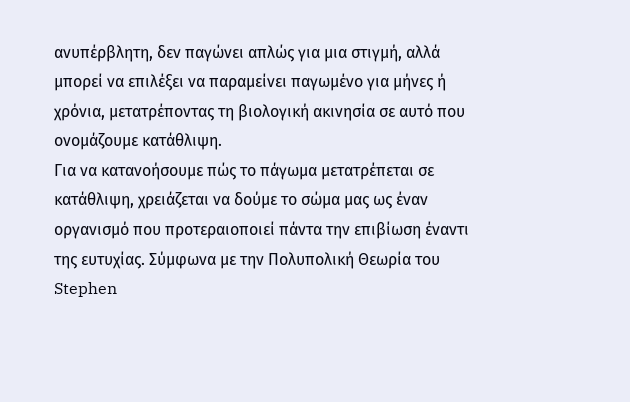ανυπέρβλητη, δεν παγώνει απλώς για μια στιγμή, αλλά μπορεί να επιλέξει να παραμείνει παγωμένο για μήνες ή χρόνια, μετατρέποντας τη βιολογική ακινησία σε αυτό που ονομάζουμε κατάθλιψη.
Για να κατανοήσουμε πώς το πάγωμα μετατρέπεται σε κατάθλιψη, χρειάζεται να δούμε το σώμα μας ως έναν οργανισμό που προτεραιοποιεί πάντα την επιβίωση έναντι της ευτυχίας. Σύμφωνα με την Πολυπολική Θεωρία του Stephen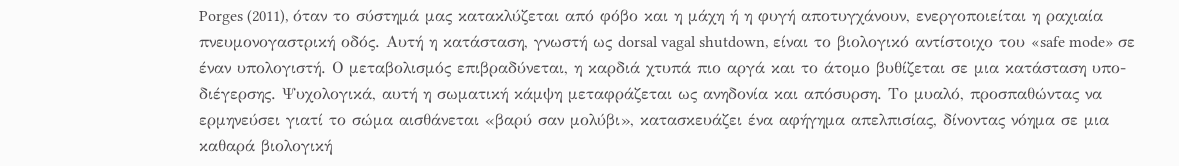Porges (2011), όταν το σύστημά μας κατακλύζεται από φόβο και η μάχη ή η φυγή αποτυγχάνουν, ενεργοποιείται η ραχιαία πνευμονογαστρική οδός. Αυτή η κατάσταση, γνωστή ως dorsal vagal shutdown, είναι το βιολογικό αντίστοιχο του «safe mode» σε έναν υπολογιστή. Ο μεταβολισμός επιβραδύνεται, η καρδιά χτυπά πιο αργά και το άτομο βυθίζεται σε μια κατάσταση υπο-διέγερσης. Ψυχολογικά, αυτή η σωματική κάμψη μεταφράζεται ως ανηδονία και απόσυρση. Το μυαλό, προσπαθώντας να ερμηνεύσει γιατί το σώμα αισθάνεται «βαρύ σαν μολύβι», κατασκευάζει ένα αφήγημα απελπισίας, δίνοντας νόημα σε μια καθαρά βιολογική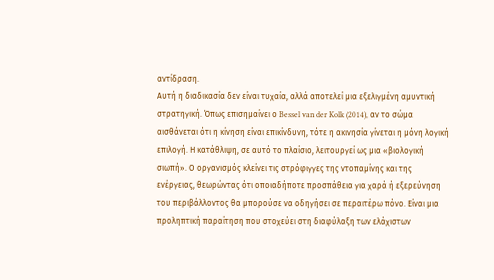αντίδραση.
Αυτή η διαδικασία δεν είναι τυχαία, αλλά αποτελεί μια εξελιγμένη αμυντική στρατηγική. Όπως επισημαίνει ο Bessel van der Kolk (2014), αν το σώμα αισθάνεται ότι η κίνηση είναι επικίνδυνη, τότε η ακινησία γίνεται η μόνη λογική επιλογή. Η κατάθλιψη, σε αυτό το πλαίσιο, λειτουργεί ως μια «βιολογική σιωπή». Ο οργανισμός κλείνει τις στρόφιγγες της ντοπαμίνης και της ενέργειας, θεωρώντας ότι οποιαδήποτε προσπάθεια για χαρά ή εξερεύνηση του περιβάλλοντος θα μπορούσε να οδηγήσει σε περαιτέρω πόνο. Είναι μια προληπτική παραίτηση που στοχεύει στη διαφύλαξη των ελάχιστων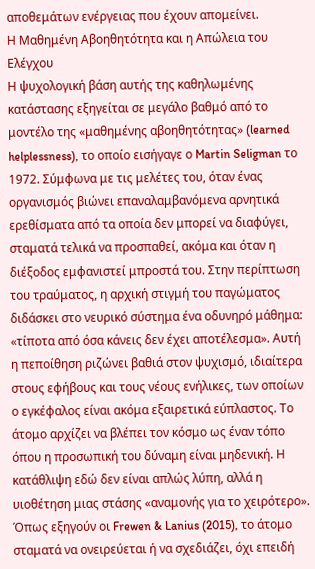αποθεμάτων ενέργειας που έχουν απομείνει.
Η Μαθημένη Αβοηθητότητα και η Απώλεια του Ελέγχου
Η ψυχολογική βάση αυτής της καθηλωμένης κατάστασης εξηγείται σε μεγάλο βαθμό από το μοντέλο της «μαθημένης αβοηθητότητας» (learned helplessness), το οποίο εισήγαγε ο Martin Seligman το 1972. Σύμφωνα με τις μελέτες του, όταν ένας οργανισμός βιώνει επαναλαμβανόμενα αρνητικά ερεθίσματα από τα οποία δεν μπορεί να διαφύγει, σταματά τελικά να προσπαθεί, ακόμα και όταν η διέξοδος εμφανιστεί μπροστά του. Στην περίπτωση του τραύματος, η αρχική στιγμή του παγώματος διδάσκει στο νευρικό σύστημα ένα οδυνηρό μάθημα: «τίποτα από όσα κάνεις δεν έχει αποτέλεσμα». Αυτή η πεποίθηση ριζώνει βαθιά στον ψυχισμό, ιδιαίτερα στους εφήβους και τους νέους ενήλικες, των οποίων ο εγκέφαλος είναι ακόμα εξαιρετικά εύπλαστος. Το άτομο αρχίζει να βλέπει τον κόσμο ως έναν τόπο όπου η προσωπική του δύναμη είναι μηδενική. Η κατάθλιψη εδώ δεν είναι απλώς λύπη, αλλά η υιοθέτηση μιας στάσης «αναμονής για το χειρότερο». Όπως εξηγούν οι Frewen & Lanius (2015), το άτομο σταματά να ονειρεύεται ή να σχεδιάζει, όχι επειδή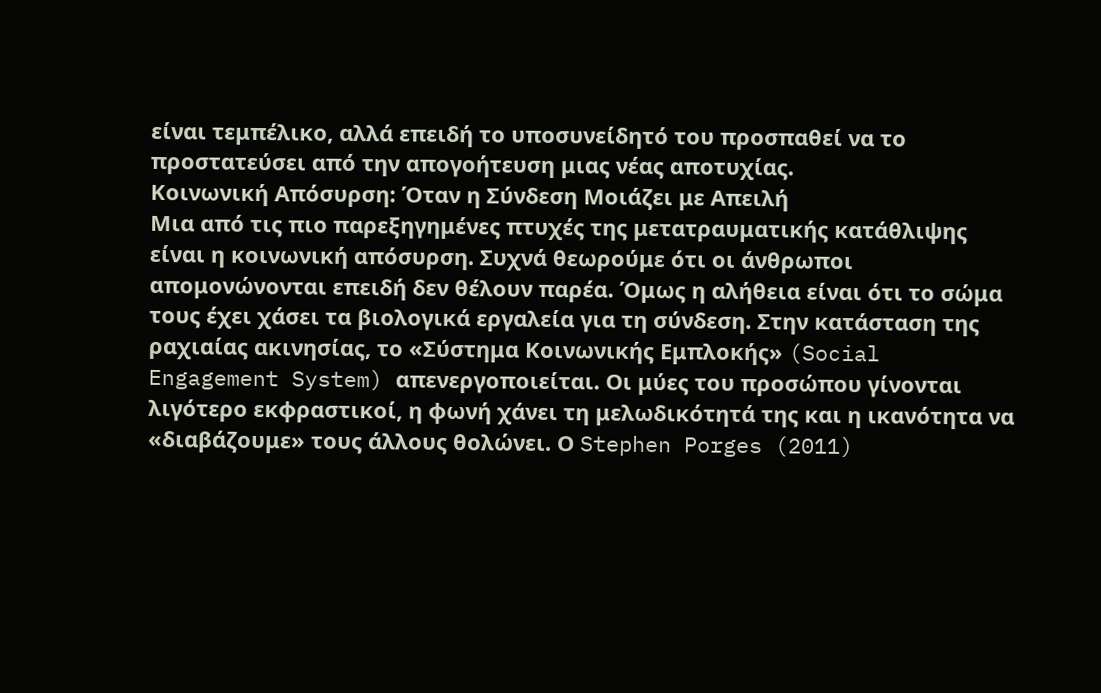είναι τεμπέλικο, αλλά επειδή το υποσυνείδητό του προσπαθεί να το προστατεύσει από την απογοήτευση μιας νέας αποτυχίας.
Κοινωνική Απόσυρση: Όταν η Σύνδεση Μοιάζει με Απειλή
Μια από τις πιο παρεξηγημένες πτυχές της μετατραυματικής κατάθλιψης είναι η κοινωνική απόσυρση. Συχνά θεωρούμε ότι οι άνθρωποι απομονώνονται επειδή δεν θέλουν παρέα. Όμως η αλήθεια είναι ότι το σώμα τους έχει χάσει τα βιολογικά εργαλεία για τη σύνδεση. Στην κατάσταση της ραχιαίας ακινησίας, το «Σύστημα Κοινωνικής Εμπλοκής» (Social Engagement System) απενεργοποιείται. Οι μύες του προσώπου γίνονται λιγότερο εκφραστικοί, η φωνή χάνει τη μελωδικότητά της και η ικανότητα να «διαβάζουμε» τους άλλους θολώνει. Ο Stephen Porges (2011)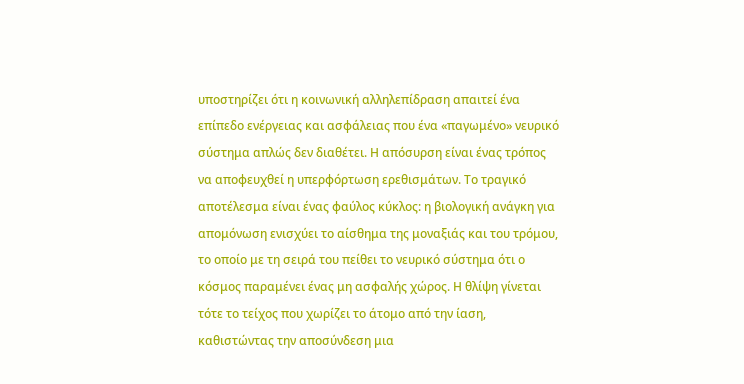υποστηρίζει ότι η κοινωνική αλληλεπίδραση απαιτεί ένα επίπεδο ενέργειας και ασφάλειας που ένα «παγωμένο» νευρικό σύστημα απλώς δεν διαθέτει. Η απόσυρση είναι ένας τρόπος να αποφευχθεί η υπερφόρτωση ερεθισμάτων. Το τραγικό αποτέλεσμα είναι ένας φαύλος κύκλος: η βιολογική ανάγκη για απομόνωση ενισχύει το αίσθημα της μοναξιάς και του τρόμου, το οποίο με τη σειρά του πείθει το νευρικό σύστημα ότι ο κόσμος παραμένει ένας μη ασφαλής χώρος. Η θλίψη γίνεται τότε το τείχος που χωρίζει το άτομο από την ίαση, καθιστώντας την αποσύνδεση μια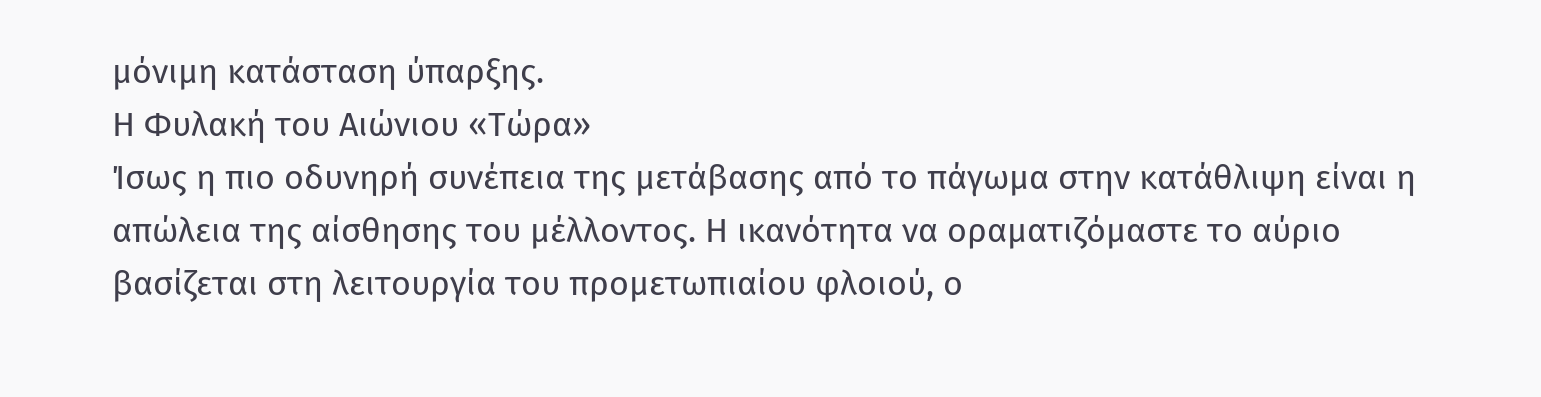μόνιμη κατάσταση ύπαρξης.
Η Φυλακή του Αιώνιου «Τώρα»
Ίσως η πιο οδυνηρή συνέπεια της μετάβασης από το πάγωμα στην κατάθλιψη είναι η απώλεια της αίσθησης του μέλλοντος. Η ικανότητα να οραματιζόμαστε το αύριο βασίζεται στη λειτουργία του προμετωπιαίου φλοιού, ο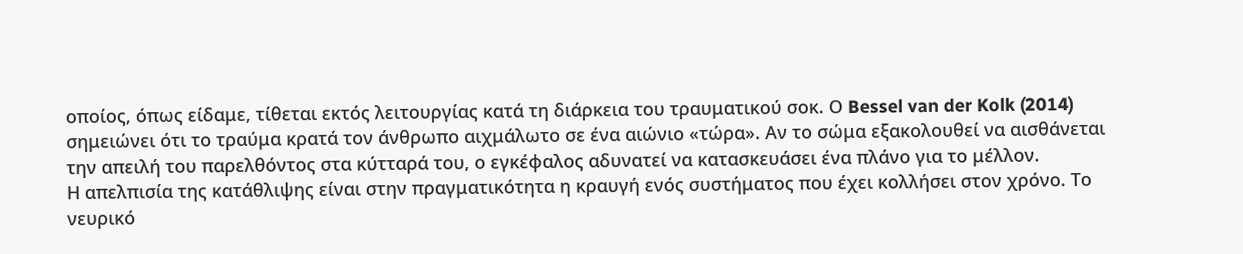οποίος, όπως είδαμε, τίθεται εκτός λειτουργίας κατά τη διάρκεια του τραυματικού σοκ. Ο Bessel van der Kolk (2014) σημειώνει ότι το τραύμα κρατά τον άνθρωπο αιχμάλωτο σε ένα αιώνιο «τώρα». Αν το σώμα εξακολουθεί να αισθάνεται την απειλή του παρελθόντος στα κύτταρά του, ο εγκέφαλος αδυνατεί να κατασκευάσει ένα πλάνο για το μέλλον.
Η απελπισία της κατάθλιψης είναι στην πραγματικότητα η κραυγή ενός συστήματος που έχει κολλήσει στον χρόνο. Το νευρικό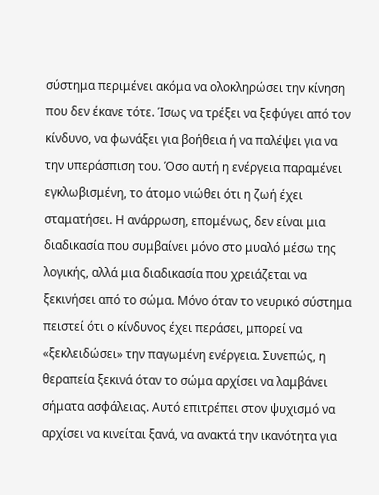σύστημα περιμένει ακόμα να ολοκληρώσει την κίνηση που δεν έκανε τότε. Ίσως να τρέξει να ξεφύγει από τον κίνδυνο, να φωνάξει για βοήθεια ή να παλέψει για να την υπεράσπιση του. Όσο αυτή η ενέργεια παραμένει εγκλωβισμένη, το άτομο νιώθει ότι η ζωή έχει σταματήσει. Η ανάρρωση, επομένως, δεν είναι μια διαδικασία που συμβαίνει μόνο στο μυαλό μέσω της λογικής, αλλά μια διαδικασία που χρειάζεται να ξεκινήσει από το σώμα. Μόνο όταν το νευρικό σύστημα πειστεί ότι ο κίνδυνος έχει περάσει, μπορεί να «ξεκλειδώσει» την παγωμένη ενέργεια. Συνεπώς, η θεραπεία ξεκινά όταν το σώμα αρχίσει να λαμβάνει σήματα ασφάλειας. Αυτό επιτρέπει στον ψυχισμό να αρχίσει να κινείται ξανά, να ανακτά την ικανότητα για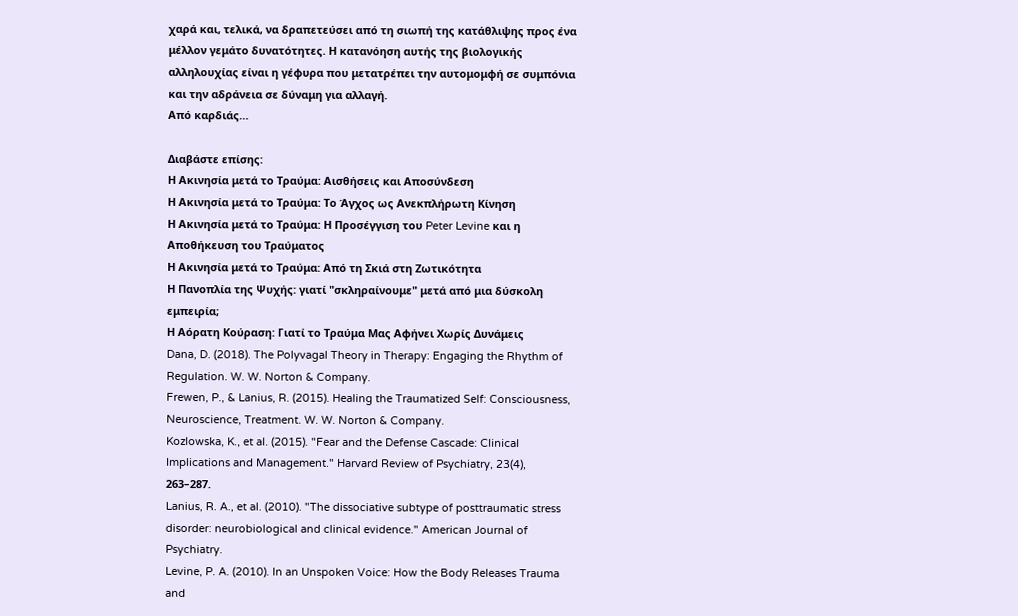χαρά και, τελικά, να δραπετεύσει από τη σιωπή της κατάθλιψης προς ένα μέλλον γεμάτο δυνατότητες. Η κατανόηση αυτής της βιολογικής αλληλουχίας είναι η γέφυρα που μετατρέπει την αυτομομφή σε συμπόνια και την αδράνεια σε δύναμη για αλλαγή.
Από καρδιάς…

Διαβάστε επίσης:
Η Ακινησία μετά το Τραύμα: Αισθήσεις και Αποσύνδεση
Η Ακινησία μετά το Τραύμα: Το Άγχος ως Ανεκπλήρωτη Κίνηση
Η Ακινησία μετά το Τραύμα: Η Προσέγγιση του Peter Levine και η Αποθήκευση του Τραύματος
Η Ακινησία μετά το Τραύμα: Από τη Σκιά στη Ζωτικότητα
Η Πανοπλία της Ψυχής: γιατί "σκληραίνουμε" μετά από μια δύσκολη εμπειρία;
Η Αόρατη Κούραση: Γιατί το Τραύμα Μας Αφήνει Χωρίς Δυνάμεις
Dana, D. (2018). The Polyvagal Theory in Therapy: Engaging the Rhythm of Regulation. W. W. Norton & Company.
Frewen, P., & Lanius, R. (2015). Healing the Traumatized Self: Consciousness, Neuroscience, Treatment. W. W. Norton & Company.
Kozlowska, K., et al. (2015). "Fear and the Defense Cascade: Clinical Implications and Management." Harvard Review of Psychiatry, 23(4), 263–287.
Lanius, R. A., et al. (2010). "The dissociative subtype of posttraumatic stress disorder: neurobiological and clinical evidence." American Journal of Psychiatry.
Levine, P. A. (2010). In an Unspoken Voice: How the Body Releases Trauma and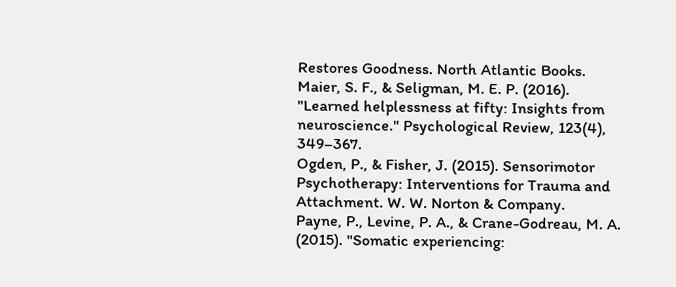Restores Goodness. North Atlantic Books.
Maier, S. F., & Seligman, M. E. P. (2016). "Learned helplessness at fifty: Insights from neuroscience." Psychological Review, 123(4), 349–367.
Ogden, P., & Fisher, J. (2015). Sensorimotor Psychotherapy: Interventions for Trauma and Attachment. W. W. Norton & Company.
Payne, P., Levine, P. A., & Crane-Godreau, M. A. (2015). "Somatic experiencing: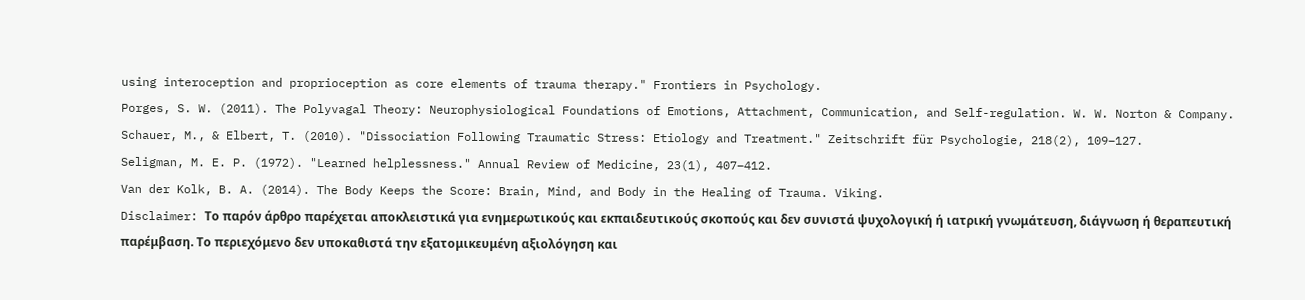using interoception and proprioception as core elements of trauma therapy." Frontiers in Psychology.
Porges, S. W. (2011). The Polyvagal Theory: Neurophysiological Foundations of Emotions, Attachment, Communication, and Self-regulation. W. W. Norton & Company.
Schauer, M., & Elbert, T. (2010). "Dissociation Following Traumatic Stress: Etiology and Treatment." Zeitschrift für Psychologie, 218(2), 109–127.
Seligman, M. E. P. (1972). "Learned helplessness." Annual Review of Medicine, 23(1), 407–412.
Van der Kolk, B. A. (2014). The Body Keeps the Score: Brain, Mind, and Body in the Healing of Trauma. Viking.
Disclaimer: Το παρόν άρθρο παρέχεται αποκλειστικά για ενημερωτικούς και εκπαιδευτικούς σκοπούς και δεν συνιστά ψυχολογική ή ιατρική γνωμάτευση, διάγνωση ή θεραπευτική παρέμβαση. Το περιεχόμενο δεν υποκαθιστά την εξατομικευμένη αξιολόγηση και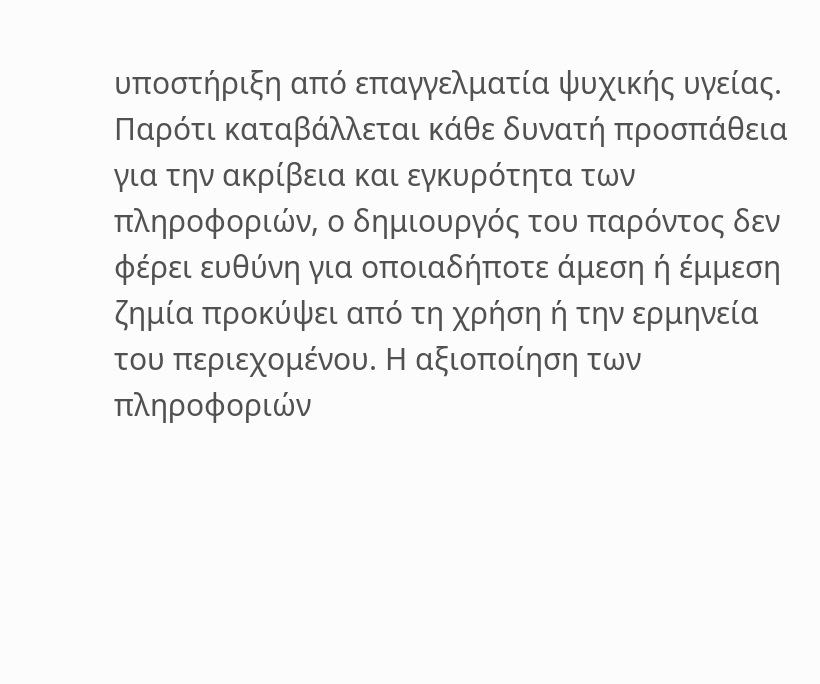υποστήριξη από επαγγελματία ψυχικής υγείας. Παρότι καταβάλλεται κάθε δυνατή προσπάθεια για την ακρίβεια και εγκυρότητα των πληροφοριών, ο δημιουργός του παρόντος δεν φέρει ευθύνη για οποιαδήποτε άμεση ή έμμεση ζημία προκύψει από τη χρήση ή την ερμηνεία του περιεχομένου. Η αξιοποίηση των πληροφοριών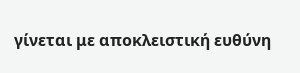γίνεται με αποκλειστική ευθύνη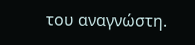του αναγνώστη.